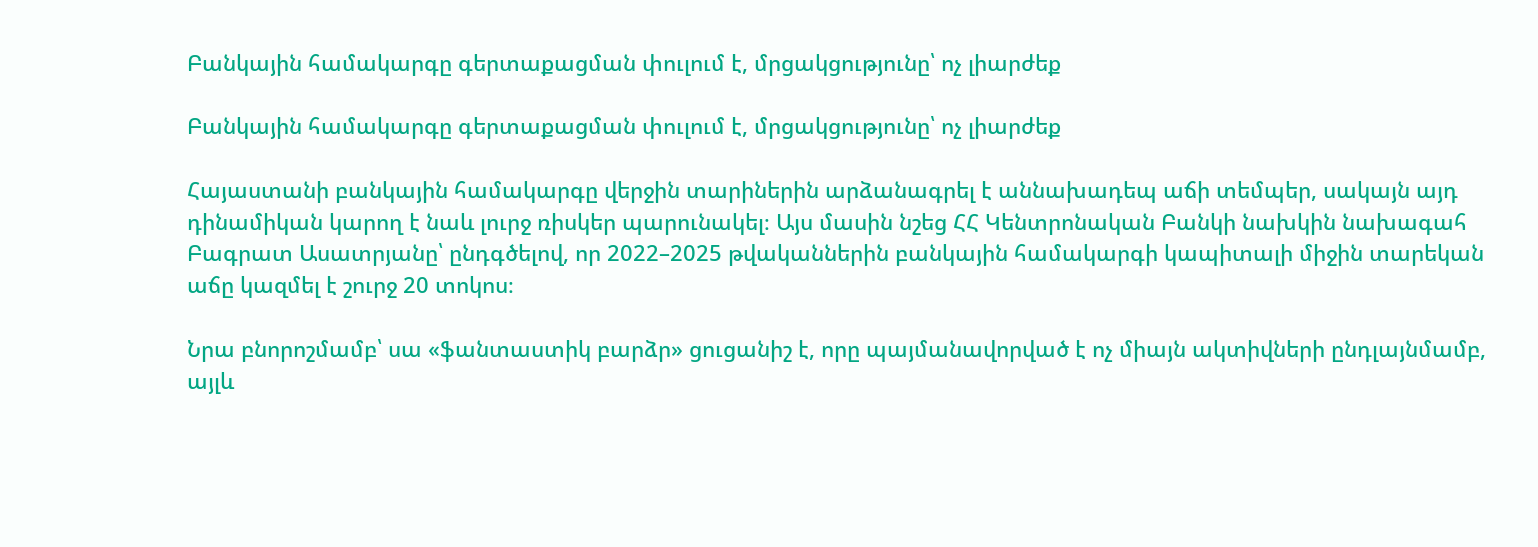Բանկային համակարգը գերտաքացման փուլում է, մրցակցությունը՝ ոչ լիարժեք

Բանկային համակարգը գերտաքացման փուլում է, մրցակցությունը՝ ոչ լիարժեք

Հայաստանի բանկային համակարգը վերջին տարիներին արձանագրել է աննախադեպ աճի տեմպեր, սակայն այդ դինամիկան կարող է նաև լուրջ ռիսկեր պարունակել։ Այս մասին նշեց ՀՀ Կենտրոնական Բանկի նախկին նախագահ Բագրատ Ասատրյանը՝ ընդգծելով, որ 2022–2025 թվականներին բանկային համակարգի կապիտալի միջին տարեկան աճը կազմել է շուրջ 20 տոկոս։

Նրա բնորոշմամբ՝ սա «ֆանտաստիկ բարձր» ցուցանիշ է, որը պայմանավորված է ոչ միայն ակտիվների ընդլայնմամբ, այլև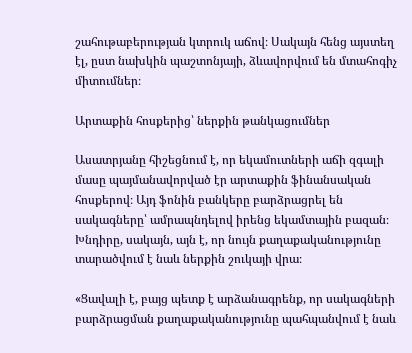շահութաբերության կտրուկ աճով։ Սակայն հենց այստեղ էլ, ըստ նախկին պաշտոնյայի, ձևավորվում են մտահոգիչ միտումներ։

Արտաքին հոսքերից՝ ներքին թանկացումներ

Ասատրյանը հիշեցնում է, որ եկամուտների աճի զգալի մասը պայմանավորված էր արտաքին ֆինանսական հոսքերով։ Այդ ֆոնին բանկերը բարձրացրել են սակագները՝ ամրապնդելով իրենց եկամտային բազան։ Խնդիրը, սակայն, այն է, որ նույն քաղաքականությունը տարածվում է նաև ներքին շուկայի վրա։

«Ցավալի է, բայց պետք է արձանագրենք, որ սակագների բարձրացման քաղաքականությունը պահպանվում է նաև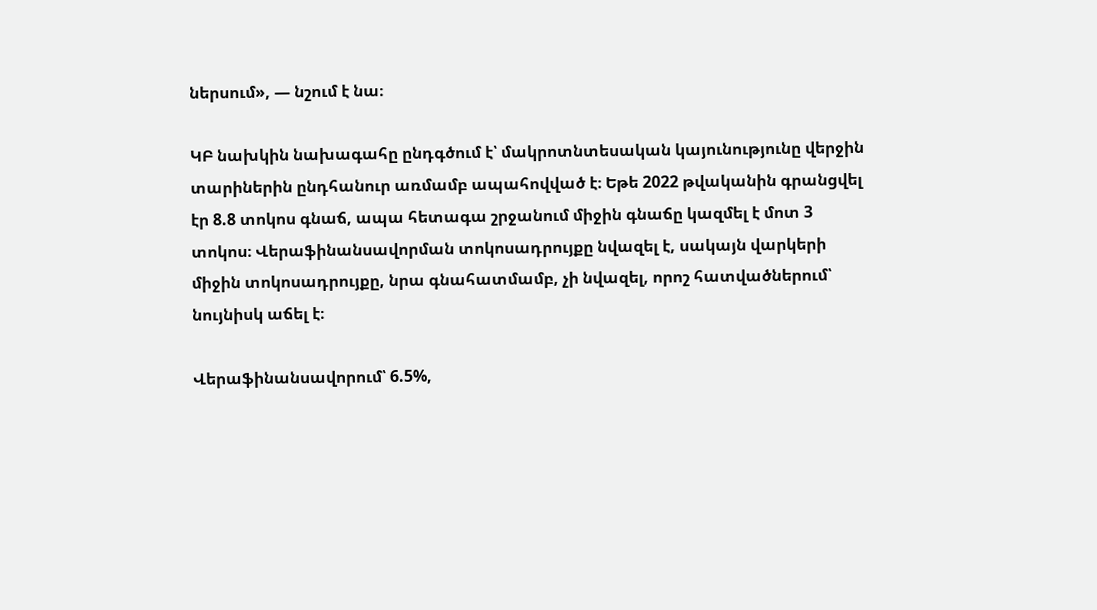ներսում», — նշում է նա։

ԿԲ նախկին նախագահը ընդգծում է՝ մակրոտնտեսական կայունությունը վերջին տարիներին ընդհանուր առմամբ ապահովված է։ Եթե 2022 թվականին գրանցվել էր 8.8 տոկոս գնաճ, ապա հետագա շրջանում միջին գնաճը կազմել է մոտ 3 տոկոս։ Վերաֆինանսավորման տոկոսադրույքը նվազել է, սակայն վարկերի միջին տոկոսադրույքը, նրա գնահատմամբ, չի նվազել, որոշ հատվածներում՝ նույնիսկ աճել է։

Վերաֆինանսավորում՝ 6.5%,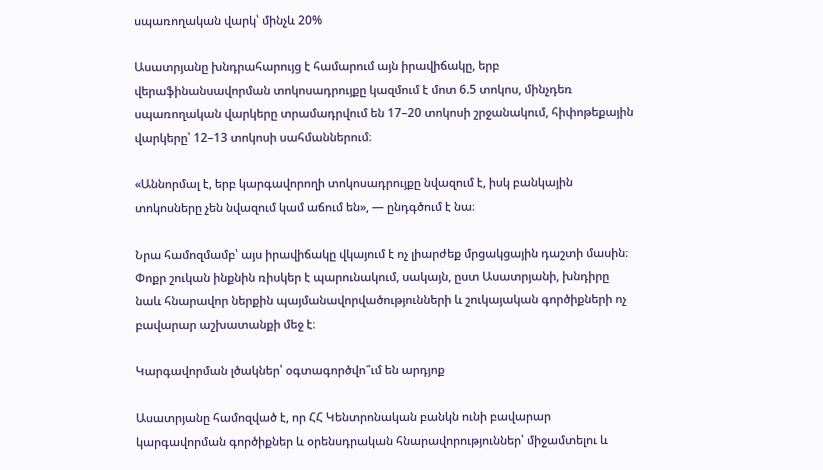սպառողական վարկ՝ մինչև 20%

Ասատրյանը խնդրահարույց է համարում այն իրավիճակը, երբ վերաֆինանսավորման տոկոսադրույքը կազմում է մոտ 6.5 տոկոս, մինչդեռ սպառողական վարկերը տրամադրվում են 17–20 տոկոսի շրջանակում, հիփոթեքային վարկերը՝ 12–13 տոկոսի սահմաններում։

«Աննորմալ է, երբ կարգավորողի տոկոսադրույքը նվազում է, իսկ բանկային տոկոսները չեն նվազում կամ աճում են», — ընդգծում է նա։

Նրա համոզմամբ՝ այս իրավիճակը վկայում է ոչ լիարժեք մրցակցային դաշտի մասին։ Փոքր շուկան ինքնին ռիսկեր է պարունակում, սակայն, ըստ Ասատրյանի, խնդիրը նաև հնարավոր ներքին պայմանավորվածությունների և շուկայական գործիքների ոչ բավարար աշխատանքի մեջ է։

Կարգավորման լծակներ՝ օգտագործվո՞ւմ են արդյոք

Ասատրյանը համոզված է, որ ՀՀ Կենտրոնական բանկն ունի բավարար կարգավորման գործիքներ և օրենսդրական հնարավորություններ՝ միջամտելու և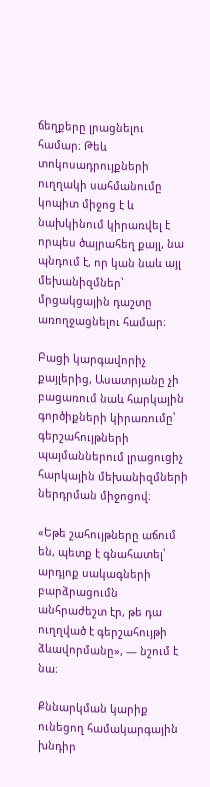ճեղքերը լրացնելու համար։ Թեև տոկոսադրույքների ուղղակի սահմանումը կոպիտ միջոց է և նախկինում կիրառվել է որպես ծայրահեղ քայլ, նա պնդում է, որ կան նաև այլ մեխանիզմներ՝ մրցակցային դաշտը առողջացնելու համար։

Բացի կարգավորիչ քայլերից, Ասատրյանը չի բացառում նաև հարկային գործիքների կիրառումը՝ գերշահույթների պայմաններում լրացուցիչ հարկային մեխանիզմների ներդրման միջոցով։

«Եթե շահույթները աճում են, պետք է գնահատել՝ արդյոք սակագների բարձրացումն անհրաժեշտ էր, թե դա ուղղված է գերշահույթի ձևավորմանը», — նշում է նա։

Քննարկման կարիք ունեցող համակարգային խնդիր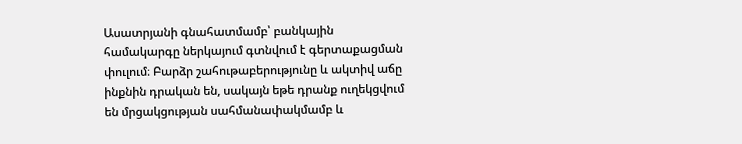Ասատրյանի գնահատմամբ՝ բանկային համակարգը ներկայում գտնվում է գերտաքացման փուլում։ Բարձր շահութաբերությունը և ակտիվ աճը ինքնին դրական են, սակայն եթե դրանք ուղեկցվում են մրցակցության սահմանափակմամբ և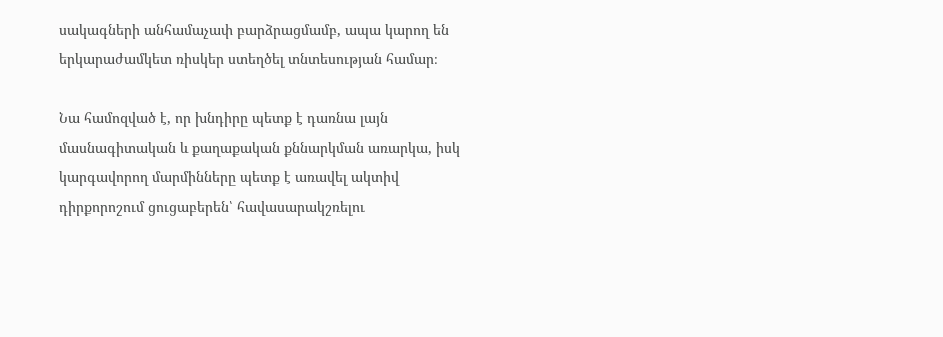սակագների անհամաչափ բարձրացմամբ, ապա կարող են երկարաժամկետ ռիսկեր ստեղծել տնտեսության համար։

Նա համոզված է, որ խնդիրը պետք է դառնա լայն մասնագիտական և քաղաքական քննարկման առարկա, իսկ կարգավորող մարմինները պետք է առավել ակտիվ դիրքորոշում ցուցաբերեն՝ հավասարակշռելու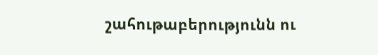շահութաբերությունն ու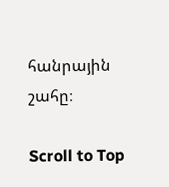հանրային շահը։

Scroll to Top